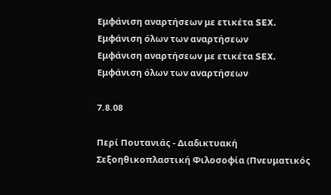Εμφάνιση αναρτήσεων με ετικέτα SEX. Εμφάνιση όλων των αναρτήσεων
Εμφάνιση αναρτήσεων με ετικέτα SEX. Εμφάνιση όλων των αναρτήσεων

7.8.08

Περί Πουτανιάς - Διαδικτυακή Σεξοηθικοπλαστική Φιλοσοφία (Πνευματικός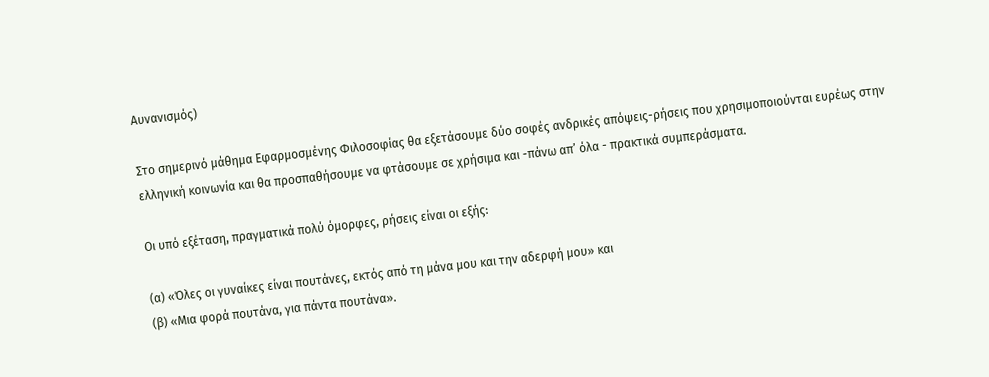Αυνανισμός)

Στο σημερινό μάθημα Εφαρμοσμένης Φιλοσοφίας θα εξετάσουμε δύο σοφές ανδρικές απόψεις-ρήσεις που χρησιμοποιούνται ευρέως στην ελληνική κοινωνία και θα προσπαθήσουμε να φτάσουμε σε χρήσιμα και -πάνω απ’ όλα - πρακτικά συμπεράσματα.

Οι υπό εξέταση, πραγματικά πολύ όμορφες, ρήσεις είναι οι εξής:

(α) «Όλες οι γυναίκες είναι πουτάνες, εκτός από τη μάνα μου και την αδερφή μου» και
(β) «Μια φορά πουτάνα, για πάντα πουτάνα».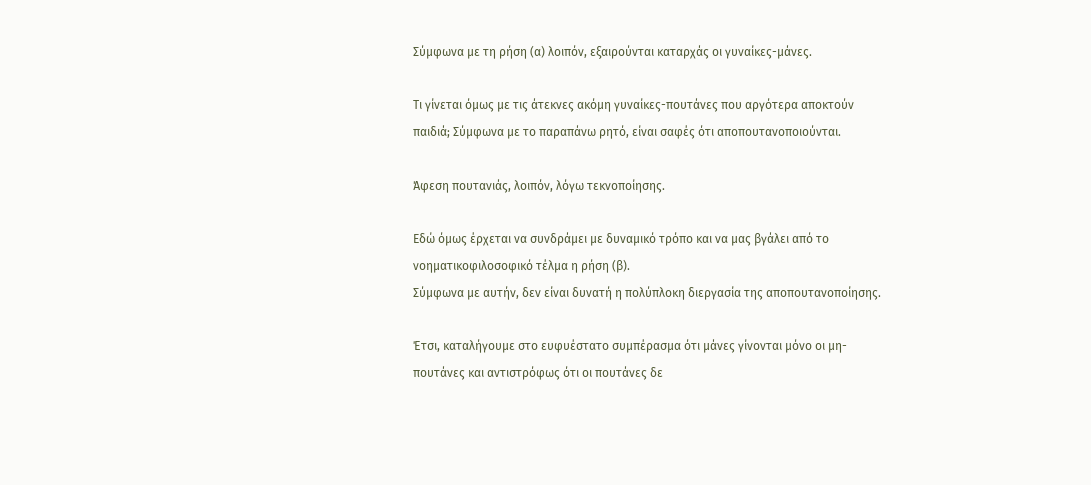Σύμφωνα με τη ρήση (α) λοιπόν, εξαιρούνται καταρχάς οι γυναίκες-μάνες.

Τι γίνεται όμως με τις άτεκνες ακόμη γυναίκες-πουτάνες που αργότερα αποκτούν παιδιά; Σύμφωνα με το παραπάνω ρητό, είναι σαφές ότι αποπουτανοποιούνται.

Άφεση πουτανιάς, λοιπόν, λόγω τεκνοποίησης.

Εδώ όμως έρχεται να συνδράμει με δυναμικό τρόπο και να μας βγάλει από το νοηματικοφιλοσοφικό τέλμα η ρήση (β).
Σύμφωνα με αυτήν, δεν είναι δυνατή η πολύπλοκη διεργασία της αποπουτανοποίησης.

Έτσι, καταλήγουμε στο ευφυέστατο συμπέρασμα ότι μάνες γίνονται μόνο οι μη-πουτάνες και αντιστρόφως ότι οι πουτάνες δε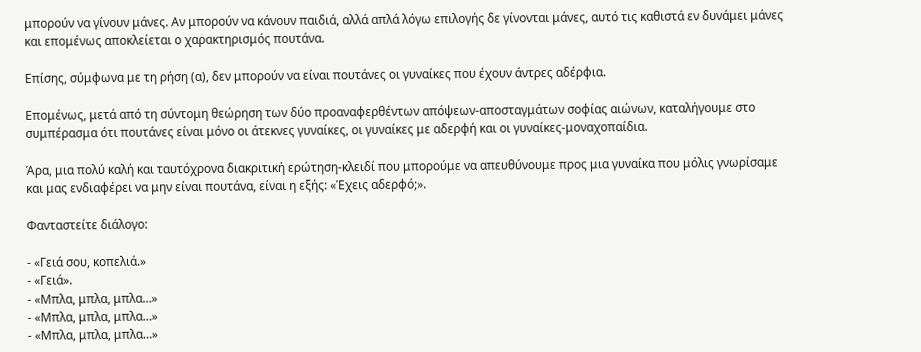μπορούν να γίνουν μάνες. Αν μπορούν να κάνουν παιδιά, αλλά απλά λόγω επιλογής δε γίνονται μάνες, αυτό τις καθιστά εν δυνάμει μάνες και επομένως αποκλείεται ο χαρακτηρισμός πουτάνα.

Επίσης, σύμφωνα με τη ρήση (α), δεν μπορούν να είναι πουτάνες οι γυναίκες που έχουν άντρες αδέρφια.

Επομένως, μετά από τη σύντομη θεώρηση των δύο προαναφερθέντων απόψεων-αποσταγμάτων σοφίας αιώνων, καταλήγουμε στο συμπέρασμα ότι πουτάνες είναι μόνο οι άτεκνες γυναίκες, οι γυναίκες με αδερφή και οι γυναίκες-μοναχοπαίδια.

Άρα, μια πολύ καλή και ταυτόχρονα διακριτική ερώτηση-κλειδί που μπορούμε να απευθύνουμε προς μια γυναίκα που μόλις γνωρίσαμε και μας ενδιαφέρει να μην είναι πουτάνα, είναι η εξής: «Έχεις αδερφό;».

Φανταστείτε διάλογο:

- «Γειά σου, κοπελιά.»
- «Γειά».
- «Μπλα, μπλα, μπλα…»
- «Μπλα, μπλα, μπλα…»
- «Μπλα, μπλα, μπλα…»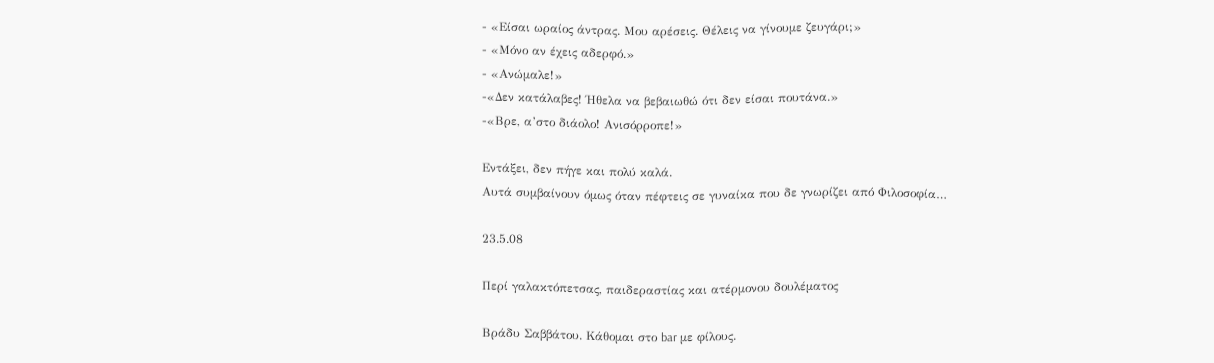- «Είσαι ωραίος άντρας. Μου αρέσεις. Θέλεις να γίνουμε ζευγάρι;»
- «Μόνο αν έχεις αδερφό.»
- «Ανώμαλε!»
-«Δεν κατάλαβες! Ήθελα να βεβαιωθώ ότι δεν είσαι πουτάνα.»
-«Βρε, α’στο διάολο! Ανισόρροπε!»

Εντάξει, δεν πήγε και πολύ καλά.
Αυτά συμβαίνουν όμως όταν πέφτεις σε γυναίκα που δε γνωρίζει από Φιλοσοφία…

23.5.08

Περί γαλακτόπετσας, παιδεραστίας και ατέρμονου δουλέματος

Βράδυ Σαββάτου. Κάθομαι στο bar με φίλους.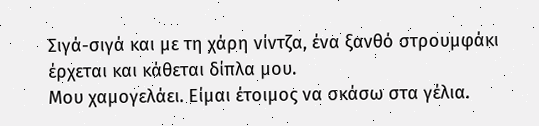Σιγά-σιγά και με τη χάρη νίντζα, ένα ξανθό στρουμφάκι έρχεται και κάθεται δίπλα μου.
Μου χαμογελάει. Είμαι έτοιμος να σκάσω στα γέλια.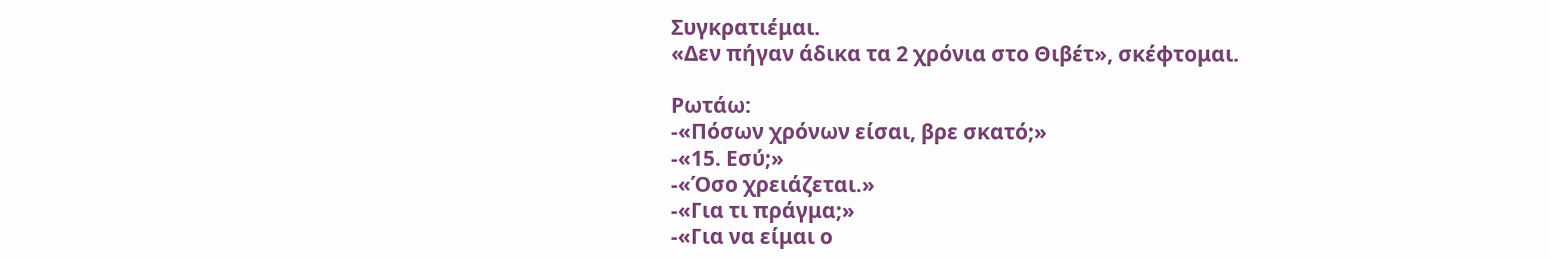Συγκρατιέμαι.
«Δεν πήγαν άδικα τα 2 χρόνια στο Θιβέτ», σκέφτομαι.

Ρωτάω:
-«Πόσων χρόνων είσαι, βρε σκατό;»
-«15. Εσύ;»
-«Όσο χρειάζεται.»
-«Για τι πράγμα;»
-«Για να είμαι ο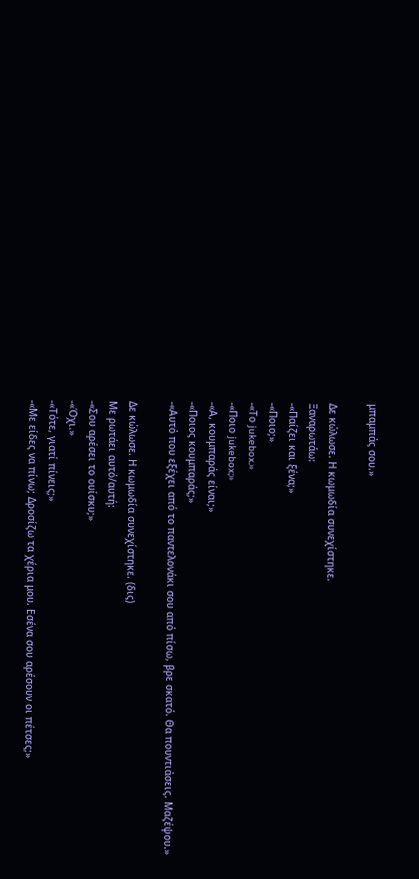μπαμπάς σου.»

Δε κώλωσε. Η κωμωδία συνεχίστηκε.
Ξαναρωτάω:
-«Παίζει και ξένα;»
-«Ποιο;»
-«Το jukebox.»
-«Ποιο jukebox;»
-«Α, κουμπαράς είναι;»
-«Ποιος κουμπαράς;»
-«Αυτό που εξέχει από το παντελονάκι σου από πίσω, βρε σκατό. Θα πουντιάσεις. Μαζέψου.»

Δε κώλωσε. Η κωμωδία συνεχίστηκε. (δις)
Με ρωτάει αυτό/αυτή:
-«Σου αρέσει το ουίσκυ;»
-«Όχι.»
-«Τότε, γιατί πίνεις;»
-«Με είδες να πίνω; Δροσίζω τα χέρια μου. Εσένα σου αρέσουν οι πέτσες;»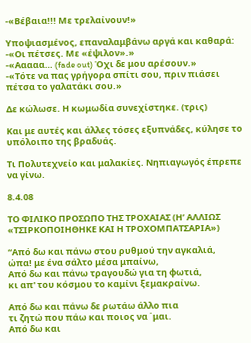-«Βέβαια!!! Με τρελαίνουν!»

Υποψιασμένος, επαναλαμβάνω αργά και καθαρά:
-«Οι πέτσες. Με «έψιλον».»
-«Ααααα… (fade out) Όχι δε μου αρέσουν.»
-«Τότε να πας γρήγορα σπίτι σου, πριν πιάσει πέτσα το γαλατάκι σου.»

Δε κώλωσε. Η κωμωδία συνεχίστηκε. (τρις)

Και με αυτές και άλλες τόσες εξυπνάδες, κύλησε το υπόλοιπο της βραδυάς.

Τι Πολυτεχνείο και μαλακίες. Νηπιαγωγός έπρεπε να γίνω.

8.4.08

ΤΟ ΦΙΛΙΚΟ ΠΡΟΣΩΠΟ ΤΗΣ ΤΡΟΧΑΙΑΣ (Η’ ΑΛΛΙΩΣ «ΤΣΙΡΚΟΠΟΙΗΘΗΚΕ ΚΑΙ Η ΤΡΟΧΟΜΠΑΤΣΑΡΙΑ»)

“Από δω και πάνω στου ρυθμού την αγκαλιά,
ώπα! με ένα σάλτο μέσα μπαίνω,
Από δω και πάνω τραγουδώ για τη φωτιά,
κι απ' του κόσμου το καμίνι ξεμακραίνω.

Από δω και πάνω δε ρωτάω άλλο πια
τι ζητώ που πάω και ποιος να ΄μαι.
Από δω και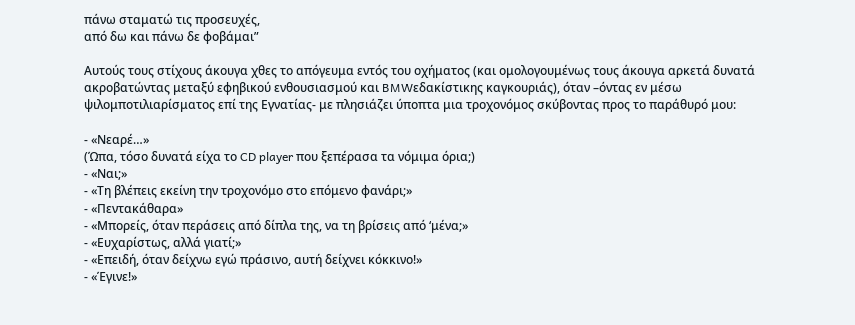πάνω σταματώ τις προσευχές,
από δω και πάνω δε φοβάμαι”

Αυτούς τους στίχους άκουγα χθες το απόγευμα εντός του οχήματος (και ομολογουμένως τους άκουγα αρκετά δυνατά ακροβατώντας μεταξύ εφηβικού ενθουσιασμού και BMWεδακίστικης καγκουριάς), όταν –όντας εν μέσω ψιλομποτιλιαρίσματος επί της Εγνατίας- με πλησιάζει ύποπτα μια τροχονόμος σκύβοντας προς το παράθυρό μου:

- «Νεαρέ…»
(Ώπα, τόσο δυνατά είχα το CD player που ξεπέρασα τα νόμιμα όρια;)
- «Ναι;»
- «Τη βλέπεις εκείνη την τροχονόμο στο επόμενο φανάρι;»
- «Πεντακάθαρα»
- «Μπορείς, όταν περάσεις από δίπλα της, να τη βρίσεις από ‘μένα;»
- «Ευχαρίστως, αλλά γιατί;»
- «Επειδή, όταν δείχνω εγώ πράσινο, αυτή δείχνει κόκκινο!»
- «Έγινε!»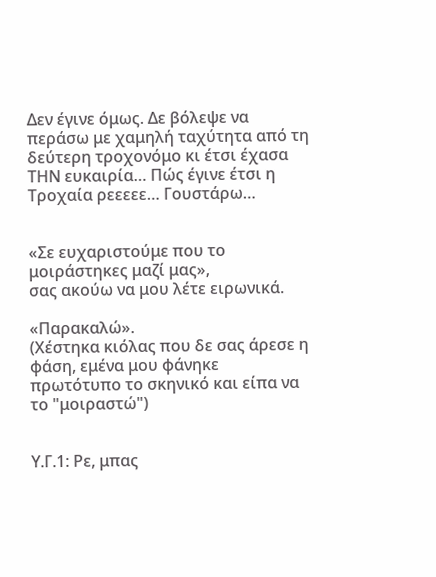Δεν έγινε όμως. Δε βόλεψε να περάσω με χαμηλή ταχύτητα από τη δεύτερη τροχονόμο κι έτσι έχασα ΤΗΝ ευκαιρία… Πώς έγινε έτσι η Τροχαία ρεεεεε… Γουστάρω…


«Σε ευχαριστούμε που το μοιράστηκες μαζί μας»,
σας ακούω να μου λέτε ειρωνικά.

«Παρακαλώ».
(Χέστηκα κιόλας που δε σας άρεσε η φάση, εμένα μου φάνηκε πρωτότυπο το σκηνικό και είπα να το "μοιραστώ")


Υ.Γ.1: Ρε, μπας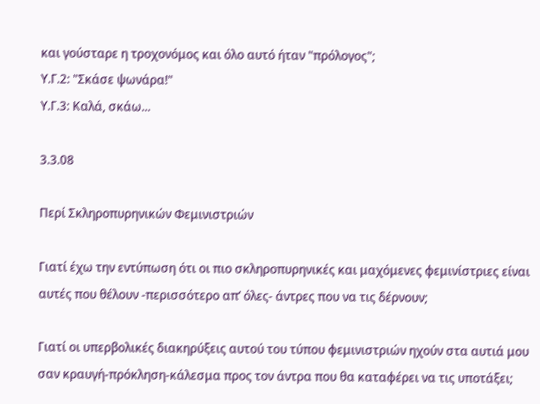και γούσταρε η τροχονόμος και όλο αυτό ήταν "πρόλογος";
Υ.Γ.2: "Σκάσε ψωνάρα!"
Υ.Γ.3: Καλά, σκάω...

3.3.08

Περί Σκληροπυρηνικών Φεμινιστριών

Γιατί έχω την εντύπωση ότι οι πιο σκληροπυρηνικές και μαχόμενες φεμινίστριες είναι αυτές που θέλουν -περισσότερο απ’ όλες- άντρες που να τις δέρνουν;

Γιατί οι υπερβολικές διακηρύξεις αυτού του τύπου φεμινιστριών ηχούν στα αυτιά μου σαν κραυγή-πρόκληση-κάλεσμα προς τον άντρα που θα καταφέρει να τις υποτάξει;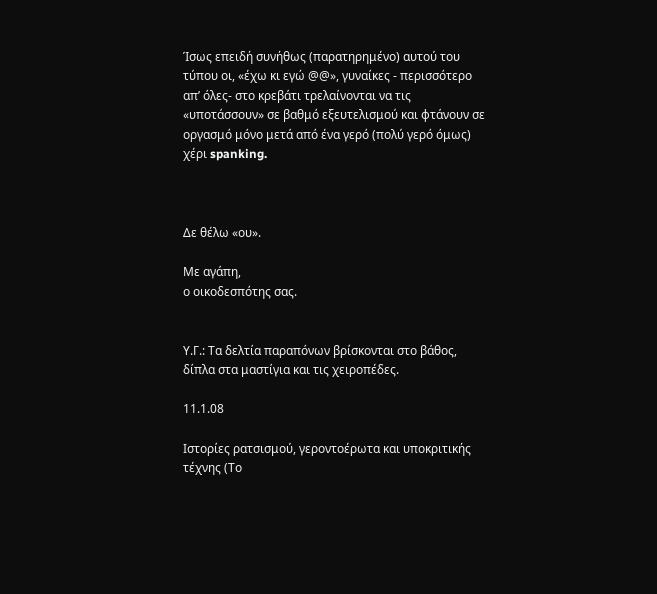Ίσως επειδή συνήθως (παρατηρημένο) αυτού του τύπου οι, «έχω κι εγώ @@», γυναίκες - περισσότερο απ’ όλες- στο κρεβάτι τρελαίνονται να τις «υποτάσσουν» σε βαθμό εξευτελισμού και φτάνουν σε οργασμό μόνο μετά από ένα γερό (πολύ γερό όμως) χέρι spanking.



Δε θέλω «ου».

Με αγάπη,
ο οικοδεσπότης σας.


Υ.Γ.: Τα δελτία παραπόνων βρίσκονται στο βάθος, δίπλα στα μαστίγια και τις χειροπέδες.

11.1.08

Ιστορίες ρατσισμού, γεροντοέρωτα και υποκριτικής τέχνης (Το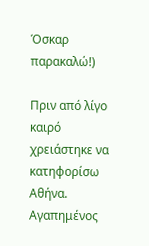Όσκαρ παρακαλώ!)

Πριν από λίγο καιρό χρειάστηκε να κατηφορίσω Αθήνα. Αγαπημένος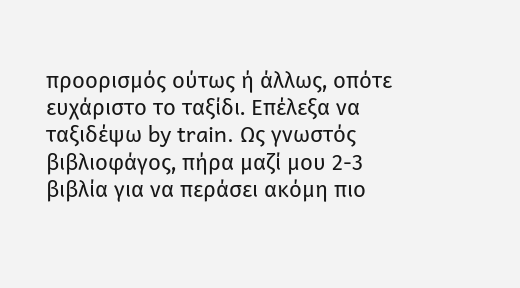προορισμός ούτως ή άλλως, οπότε ευχάριστο το ταξίδι. Επέλεξα να ταξιδέψω by train. Ως γνωστός βιβλιοφάγος, πήρα μαζί μου 2-3 βιβλία για να περάσει ακόμη πιο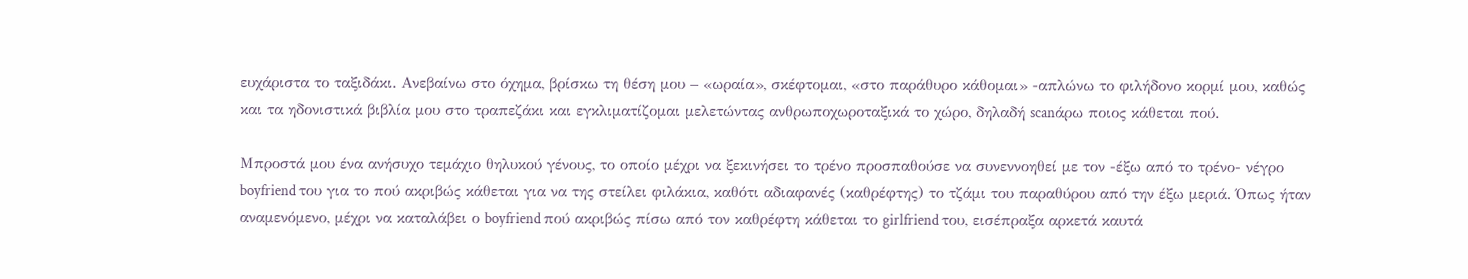ευχάριστα το ταξιδάκι. Ανεβαίνω στο όχημα, βρίσκω τη θέση μου – «ωραία», σκέφτομαι, «στο παράθυρο κάθομαι» -απλώνω το φιλήδονο κορμί μου, καθώς και τα ηδονιστικά βιβλία μου στο τραπεζάκι και εγκλιματίζομαι μελετώντας ανθρωποχωροταξικά το χώρο, δηλαδή scanάρω ποιος κάθεται πού.

Μπροστά μου ένα ανήσυχο τεμάχιο θηλυκού γένους, το οποίο μέχρι να ξεκινήσει το τρένο προσπαθούσε να συνεννοηθεί με τον -έξω από το τρένο- νέγρο boyfriend του για το πού ακριβώς κάθεται για να της στείλει φιλάκια, καθότι αδιαφανές (καθρέφτης) το τζάμι του παραθύρου από την έξω μεριά. Όπως ήταν αναμενόμενο, μέχρι να καταλάβει ο boyfriend πού ακριβώς πίσω από τον καθρέφτη κάθεται το girlfriend του, εισέπραξα αρκετά καυτά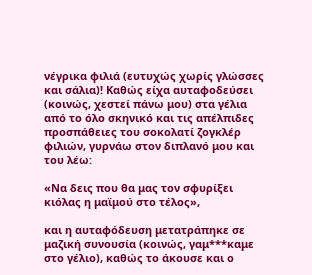νέγρικα φιλιά (ευτυχώς χωρίς γλώσσες και σάλια)! Καθώς είχα αυταφοδεύσει (κοινώς, χεστεί πάνω μου) στα γέλια από το όλο σκηνικό και τις απέλπιδες προσπάθειες του σοκολατί ζογκλέρ φιλιών, γυρνάω στον διπλανό μου και του λέω:

«Να δεις που θα μας τον σφυρίξει κιόλας η μαϊμού στο τέλος»,

και η αυταφόδευση μετατράπηκε σε μαζική συνουσία (κοινώς, γαμ***καμε στο γέλιο), καθώς το άκουσε και ο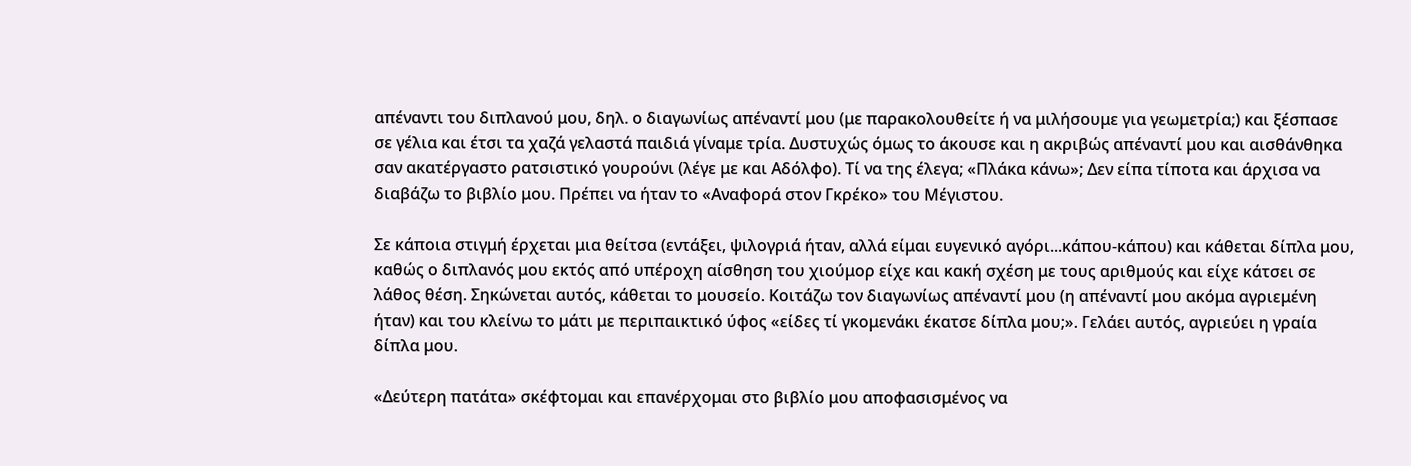απέναντι του διπλανού μου, δηλ. ο διαγωνίως απέναντί μου (με παρακολουθείτε ή να μιλήσουμε για γεωμετρία;) και ξέσπασε σε γέλια και έτσι τα χαζά γελαστά παιδιά γίναμε τρία. Δυστυχώς όμως το άκουσε και η ακριβώς απέναντί μου και αισθάνθηκα σαν ακατέργαστο ρατσιστικό γουρούνι (λέγε με και Αδόλφο). Τί να της έλεγα; «Πλάκα κάνω»; Δεν είπα τίποτα και άρχισα να διαβάζω το βιβλίο μου. Πρέπει να ήταν το «Αναφορά στον Γκρέκο» του Μέγιστου.

Σε κάποια στιγμή έρχεται μια θείτσα (εντάξει, ψιλογριά ήταν, αλλά είμαι ευγενικό αγόρι...κάπου-κάπου) και κάθεται δίπλα μου, καθώς ο διπλανός μου εκτός από υπέροχη αίσθηση του χιούμορ είχε και κακή σχέση με τους αριθμούς και είχε κάτσει σε λάθος θέση. Σηκώνεται αυτός, κάθεται το μουσείο. Κοιτάζω τον διαγωνίως απέναντί μου (η απέναντί μου ακόμα αγριεμένη ήταν) και του κλείνω το μάτι με περιπαικτικό ύφος «είδες τί γκομενάκι έκατσε δίπλα μου;». Γελάει αυτός, αγριεύει η γραία δίπλα μου.

«Δεύτερη πατάτα» σκέφτομαι και επανέρχομαι στο βιβλίο μου αποφασισμένος να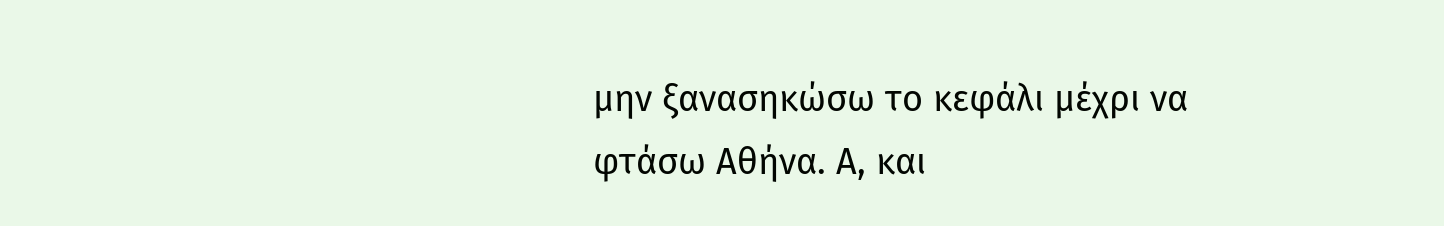μην ξανασηκώσω το κεφάλι μέχρι να φτάσω Αθήνα. Α, και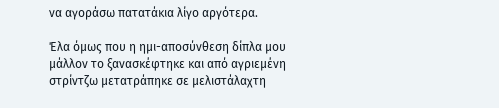να αγοράσω πατατάκια λίγο αργότερα.

Έλα όμως που η ημι-αποσύνθεση δίπλα μου μάλλον το ξανασκέφτηκε και από αγριεμένη στρίντζω μετατράπηκε σε μελιστάλαχτη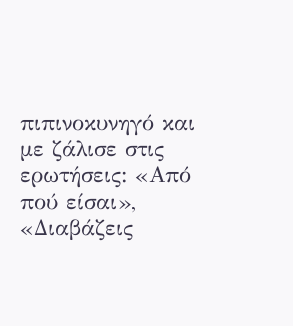πιπινοκυνηγό και με ζάλισε στις ερωτήσεις: «Από πού είσαι», «Διαβάζεις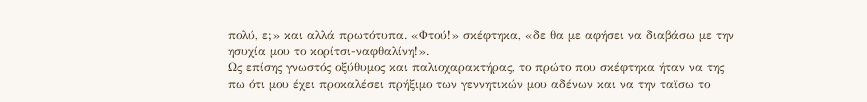πολύ, ε;» και αλλά πρωτότυπα. «Φτού!» σκέφτηκα, «δε θα με αφήσει να διαβάσω με την ησυχία μου το κορίτσι-ναφθαλίνη!».
Ως επίσης γνωστός οξύθυμος και παλιοχαρακτήρας, το πρώτο που σκέφτηκα ήταν να της πω ότι μου έχει προκαλέσει πρήξιμο των γεννητικών μου αδένων και να την ταϊσω το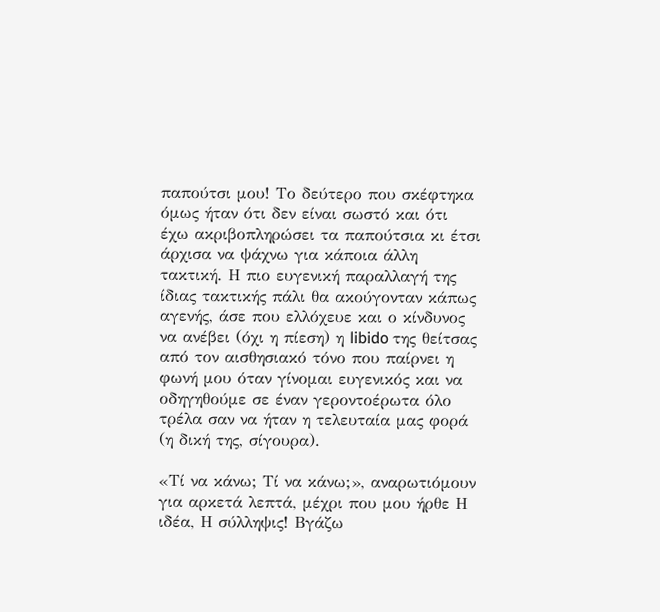παπούτσι μου! Το δεύτερο που σκέφτηκα όμως ήταν ότι δεν είναι σωστό και ότι έχω ακριβοπληρώσει τα παπούτσια κι έτσι άρχισα να ψάχνω για κάποια άλλη τακτική. Η πιο ευγενική παραλλαγή της ίδιας τακτικής πάλι θα ακούγονταν κάπως αγενής, άσε που ελλόχευε και ο κίνδυνος να ανέβει (όχι η πίεση) η libido της θείτσας από τον αισθησιακό τόνο που παίρνει η φωνή μου όταν γίνομαι ευγενικός και να οδηγηθούμε σε έναν γεροντοέρωτα όλο τρέλα σαν να ήταν η τελευταία μας φορά (η δική της, σίγουρα).

«Τί να κάνω; Τί να κάνω;», αναρωτιόμουν για αρκετά λεπτά, μέχρι που μου ήρθε Η ιδέα, Η σύλληψις! Βγάζω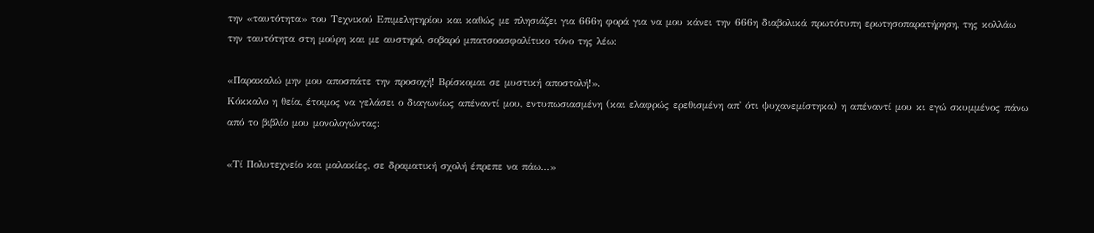την «ταυτότητα» του Τεχνικού Επιμελητηρίου και καθώς με πλησιάζει για 666η φορά για να μου κάνει την 666η διαβολικά πρωτότυπη ερωτησοπαρατήρηση, της κολλάω την ταυτότητα στη μούρη και με αυστηρό, σοβαρό μπατσοασφαλίτικο τόνο της λέω:

«Παρακαλώ μην μου αποσπάτε την προσοχή! Βρίσκομαι σε μυστική αποστολή!».
Κόκκαλο η θεία, έτοιμος να γελάσει ο διαγωνίως απέναντί μου, εντυπωσιασμένη (και ελαφρώς ερεθισμένη απ' ότι ψυχανεμίστηκα) η απέναντί μου κι εγώ σκυμμένος πάνω από το βιβλίο μου μονολογώντας:

«Τί Πολυτεχνείο και μαλακίες, σε δραματική σχολή έπρεπε να πάω...»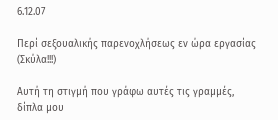6.12.07

Περί σεξουαλικής παρενoχλήσεως εν ώρα εργασίας (Σκύλα!!!)

Αυτή τη στιγμή που γράφω αυτές τις γραμμές, δίπλα μου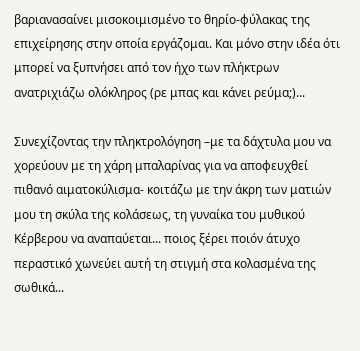βαριανασαίνει μισοκοιμισμένο το θηρίο-φύλακας της επιχείρησης στην οποία εργάζομαι. Και μόνο στην ιδέα ότι μπορεί να ξυπνήσει από τον ήχο των πλήκτρων ανατριχιάζω ολόκληρος (ρε μπας και κάνει ρεύμα;)...

Συνεχίζοντας την πληκτρολόγηση –με τα δάχτυλα μου να χορεύουν με τη χάρη μπαλαρίνας για να αποφευχθεί πιθανό αιματοκύλισμα- κοιτάζω με την άκρη των ματιών μου τη σκύλα της κολάσεως, τη γυναίκα του μυθικού Κέρβερου να αναπαύεται... ποιος ξέρει ποιόν άτυχο περαστικό χωνεύει αυτή τη στιγμή στα κολασμένα της σωθικά...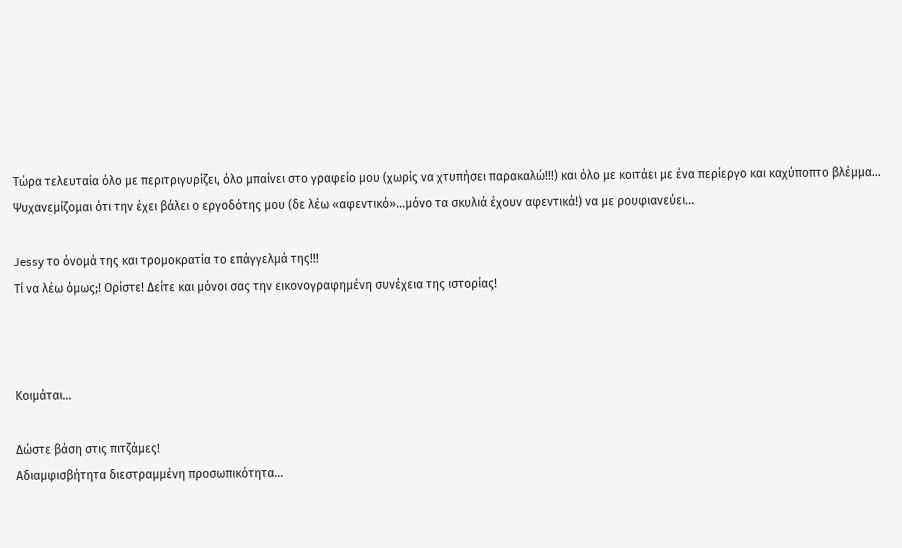Τώρα τελευταία όλο με περιτριγυρίζει, όλο μπαίνει στο γραφείο μου (χωρίς να χτυπήσει παρακαλώ!!!) και όλο με κοιτάει με ένα περίεργο και καχύποπτο βλέμμα... Ψυχανεμίζομαι ότι την έχει βάλει ο εργοδότης μου (δε λέω «αφεντικό»...μόνο τα σκυλιά έχουν αφεντικά!) να με ρουφιανεύει...

Jessy το όνομά της και τρομοκρατία το επάγγελμά της!!!
Τί να λέω όμως;! Ορίστε! Δείτε και μόνοι σας την εικονογραφημένη συνέχεια της ιστορίας!



Κοιμάται...

Δώστε βάση στις πιτζάμες!
Αδιαμφισβήτητα διεστραμμένη προσωπικότητα...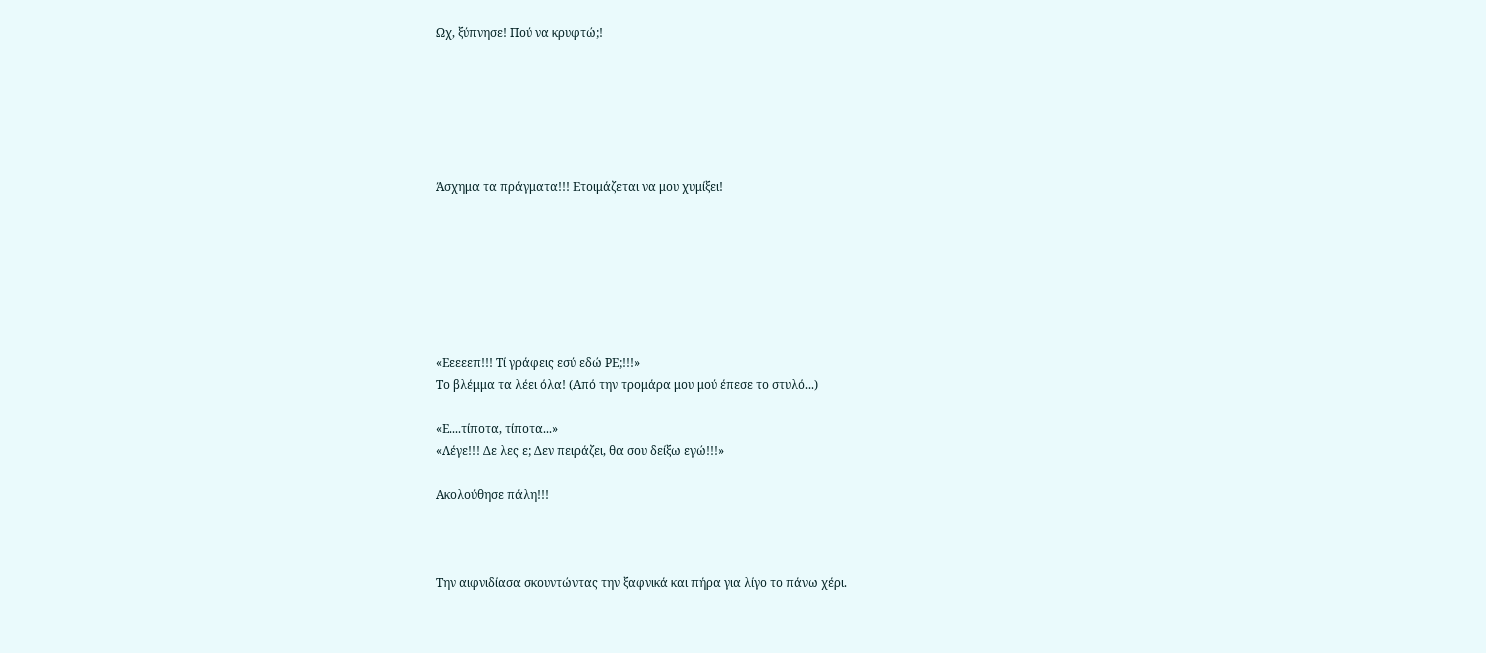Ωχ, ξύπνησε! Πού να κρυφτώ;!






Άσχημα τα πράγματα!!! Ετοιμάζεται να μου χυμίξει!







«Εεεεεπ!!! Τί γράφεις εσύ εδώ ΡΕ;!!!»
Το βλέμμα τα λέει όλα! (Από την τρομάρα μου μού έπεσε το στυλό...)

«Ε....τίποτα, τίποτα...»
«Λέγε!!! Δε λες ε; Δεν πειράζει, θα σου δείξω εγώ!!!»

Ακολούθησε πάλη!!!



Την αιφνιδίασα σκουντώντας την ξαφνικά και πήρα για λίγο το πάνω χέρι.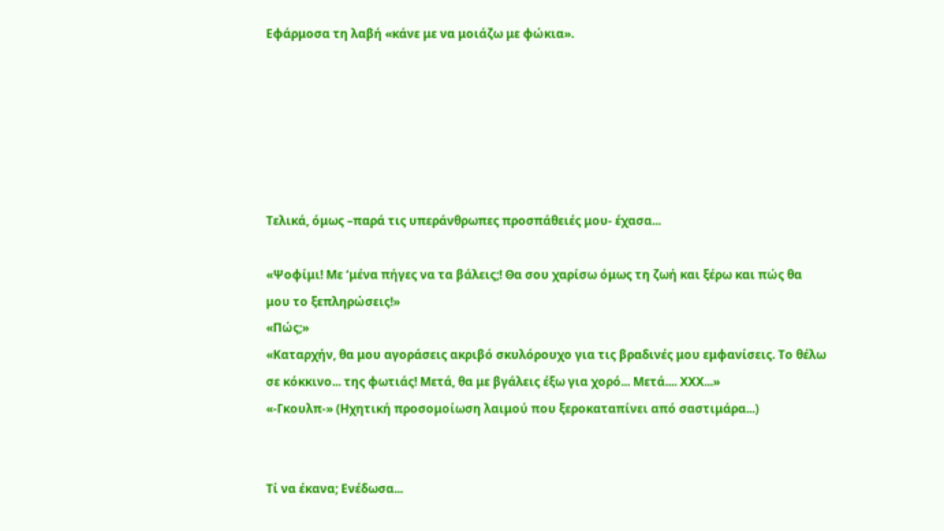Εφάρμοσα τη λαβή «κάνε με να μοιάζω με φώκια».






Τελικά, όμως –παρά τις υπεράνθρωπες προσπάθειές μου- έχασα...

«Ψοφίμι! Με ‘μένα πήγες να τα βάλεις;! Θα σου χαρίσω όμως τη ζωή και ξέρω και πώς θα μου το ξεπληρώσεις!»
«Πώς;»
«Καταρχήν, θα μου αγοράσεις ακριβό σκυλόρουχο για τις βραδινές μου εμφανίσεις. Το θέλω σε κόκκινο... της φωτιάς! Μετά, θα με βγάλεις έξω για χορό... Μετά.... ΧΧΧ...»
«-Γκουλπ-» (Ηχητική προσομοίωση λαιμού που ξεροκαταπίνει από σαστιμάρα...)


Τί να έκανα; Ενέδωσα...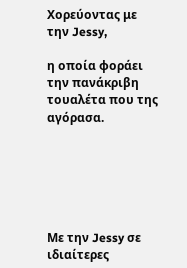Χορεύοντας με την Jessy,

η οποία φοράει την πανάκριβη τουαλέτα που της αγόρασα.






Με την Jessy σε ιδιαίτερες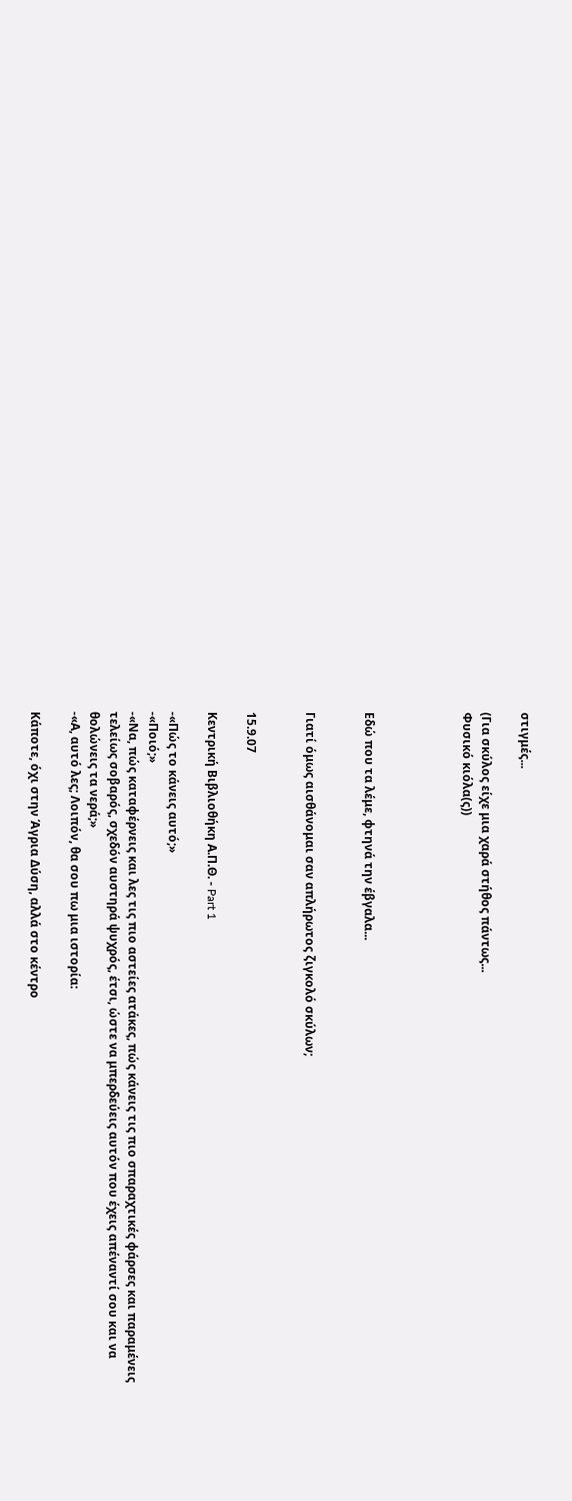στιγμές...

(Για σκύλος είχε μια χαρά στήθος πάντως...
Φυσικό κιόλα(ς))




Εδώ που τα λέμε, φτηνά την έβγαλα...


Γιατί όμως αισθάνομαι σαν απλήρωτος ζιγκολό σκύλων;


15.9.07

Κεντρική Βιβλιοθήκη Α.Π.Θ. - Part 1

-«Πώς το κάνεις αυτό;»
-«Ποιό;»
-«Να, πώς καταφέρνεις και λες τις πιο αστείες ατάκες, πώς κάνεις τις πιο σπαραχτικές φάρσες και παραμένεις τελείως σοβαρός, σχεδόν αυστηρά ψυχρός, έτσι, ώστε να μπερδεύεις αυτόν που έχεις απέναντί σου και να θολώνεις τα νερά;»
-«Α, αυτό λες; Λοιπόν, θα σου πω μια ιστορία:

Κάποτε, όχι στην Άγρια Δύση, αλλά στο κέντρο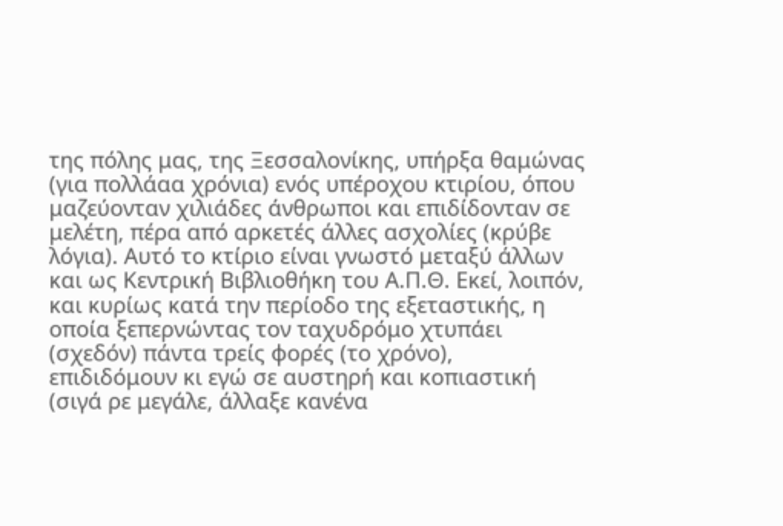της πόλης μας, της Ξεσσαλονίκης, υπήρξα θαμώνας (για πολλάαα χρόνια) ενός υπέροχου κτιρίου, όπου μαζεύονταν χιλιάδες άνθρωποι και επιδίδονταν σε μελέτη, πέρα από αρκετές άλλες ασχολίες (κρύβε λόγια). Αυτό το κτίριο είναι γνωστό μεταξύ άλλων και ως Κεντρική Βιβλιοθήκη του Α.Π.Θ. Εκεί, λοιπόν, και κυρίως κατά την περίοδο της εξεταστικής, η οποία ξεπερνώντας τον ταχυδρόμο χτυπάει (σχεδόν) πάντα τρείς φορές (το χρόνο), επιδιδόμουν κι εγώ σε αυστηρή και κοπιαστική (σιγά ρε μεγάλε, άλλαξε κανένα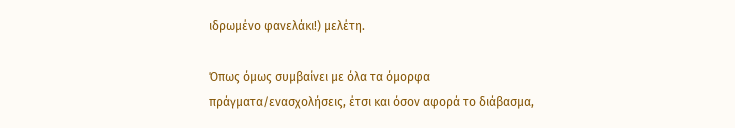ιδρωμένο φανελάκι!) μελέτη.

Όπως όμως συμβαίνει με όλα τα όμορφα πράγματα/ενασχολήσεις, έτσι και όσον αφορά το διάβασμα,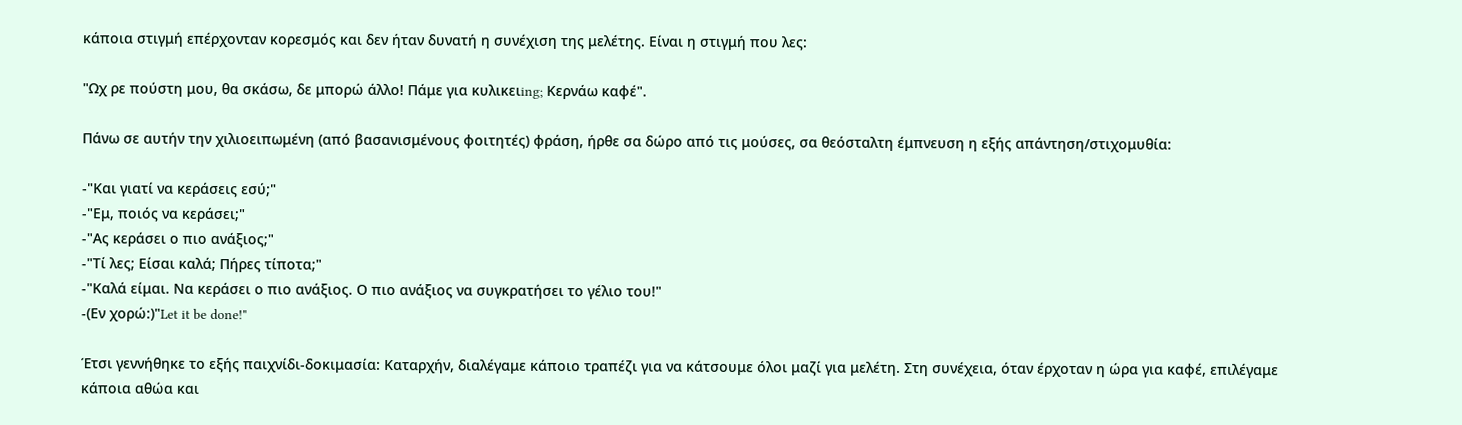κάποια στιγμή επέρχονταν κορεσμός και δεν ήταν δυνατή η συνέχιση της μελέτης. Είναι η στιγμή που λες:

"Ωχ ρε πούστη μου, θα σκάσω, δε μπορώ άλλο! Πάμε για κυλικειing; Κερνάω καφέ".

Πάνω σε αυτήν την χιλιοειπωμένη (από βασανισμένους φοιτητές) φράση, ήρθε σα δώρο από τις μούσες, σα θεόσταλτη έμπνευση η εξής απάντηση/στιχομυθία:

-"Και γιατί να κεράσεις εσύ;"
-"Εμ, ποιός να κεράσει;"
-"Ας κεράσει ο πιο ανάξιος;"
-"Τί λες; Είσαι καλά; Πήρες τίποτα;"
-"Καλά είμαι. Να κεράσει ο πιο ανάξιος. Ο πιο ανάξιος να συγκρατήσει το γέλιο του!"
-(Εν χορώ:)"Let it be done!"

Έτσι γεννήθηκε το εξής παιχνίδι-δοκιμασία: Καταρχήν, διαλέγαμε κάποιο τραπέζι για να κάτσουμε όλοι μαζί για μελέτη. Στη συνέχεια, όταν έρχοταν η ώρα για καφέ, επιλέγαμε κάποια αθώα και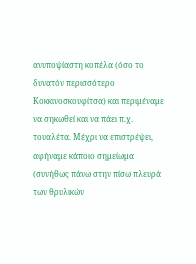ανυποψίαστη κοπέλα (όσο το δυνατόν περισσότερο Κοκκινοσκουφίτσα) και περιμέναμε να σηκωθεί και να πάει π.χ. τουαλέτα. Μέχρι να επιστρέψει, αφήναμε κάποιο σημείωμα (συνήθως πάνω στην πίσω πλευρά των θρυλικών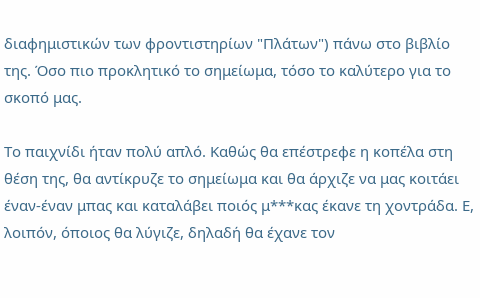διαφημιστικών των φροντιστηρίων "Πλάτων") πάνω στο βιβλίο της. Όσο πιο προκλητικό το σημείωμα, τόσο το καλύτερο για το σκοπό μας.

Το παιχνίδι ήταν πολύ απλό. Καθώς θα επέστρεφε η κοπέλα στη θέση της, θα αντίκρυζε το σημείωμα και θα άρχιζε να μας κοιτάει έναν-έναν μπας και καταλάβει ποιός μ***κας έκανε τη χοντράδα. Ε, λοιπόν, όποιος θα λύγιζε, δηλαδή θα έχανε τον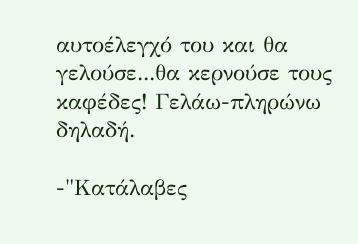αυτοέλεγχό του και θα γελούσε...θα κερνούσε τους καφέδες! Γελάω-πληρώνω δηλαδή.

-"Κατάλαβες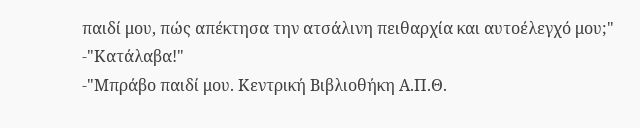παιδί μου, πώς απέκτησα την ατσάλινη πειθαρχία και αυτοέλεγχό μου;"
-"Κατάλαβα!"
-"Μπράβο παιδί μου. Κεντρική Βιβλιοθήκη Α.Π.Θ.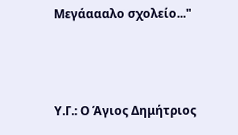Μεγάαααλο σχολείο..."



Υ.Γ.: Ο Άγιος Δημήτριος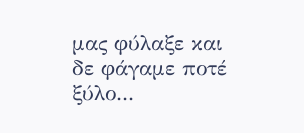μας φύλαξε και δε φάγαμε ποτέ ξύλο...